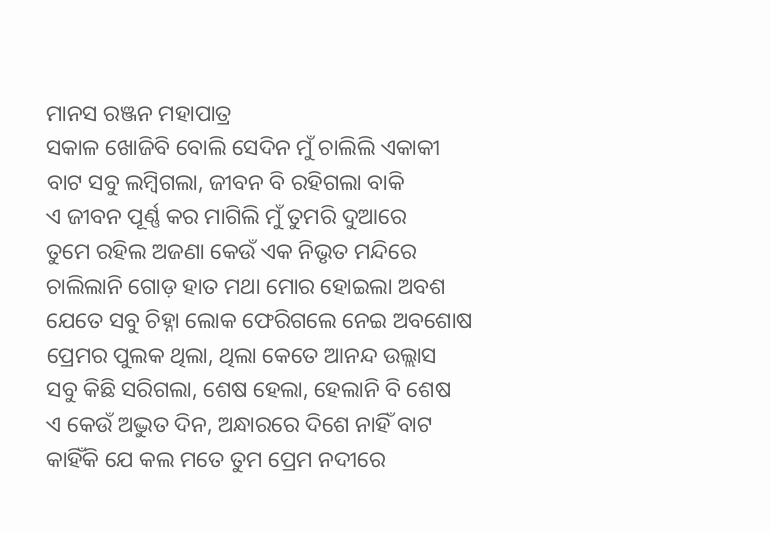ମାନସ ରଞ୍ଜନ ମହାପାତ୍ର
ସକାଳ ଖୋଜିବି ବୋଲି ସେଦିନ ମୁଁ ଚାଲିଲି ଏକାକୀ
ବାଟ ସବୁ ଲମ୍ବିଗଲା, ଜୀବନ ବି ରହିଗଲା ବାକି
ଏ ଜୀବନ ପୂର୍ଣ୍ଣ କର ମାଗିଲି ମୁଁ ତୁମରି ଦୁଆରେ
ତୁମେ ରହିଲ ଅଜଣା କେଉଁ ଏକ ନିଭୃତ ମନ୍ଦିରେ
ଚାଲିଲାନି ଗୋଡ଼ ହାତ ମଥା ମୋର ହୋଇଲା ଅବଶ
ଯେତେ ସବୁ ଚିହ୍ନା ଲୋକ ଫେରିଗଲେ ନେଇ ଅବଶୋଷ
ପ୍ରେମର ପୁଲକ ଥିଲା, ଥିଲା କେତେ ଆନନ୍ଦ ଉଲ୍ଲାସ
ସବୁ କିଛି ସରିଗଲା, ଶେଷ ହେଲା, ହେଲାନି ବି ଶେଷ
ଏ କେଉଁ ଅଦ୍ଭୁତ ଦିନ, ଅନ୍ଧାରରେ ଦିଶେ ନାହିଁ ବାଟ
କାହିଁକି ଯେ କଲ ମତେ ତୁମ ପ୍ରେମ ନଦୀରେ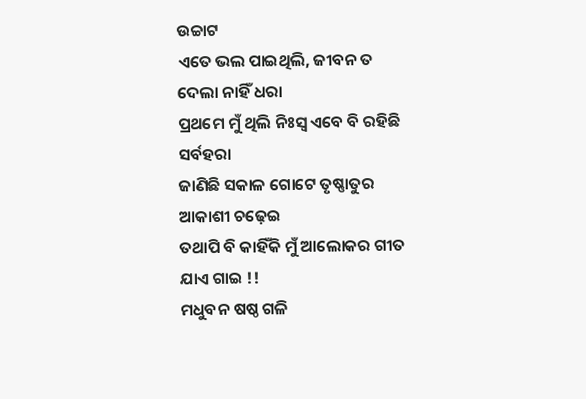ଉଚ୍ଚାଟ
ଏତେ ଭଲ ପାଇଥିଲି, ଜୀବନ ତ ଦେଲା ନାହିଁ ଧରା
ପ୍ରଥମେ ମୁଁ ଥିଲି ନିଃସ୍ଵ ଏବେ ବି ରହିଛି ସର୍ବହରା
ଜାଣିଛି ସକାଳ ଗୋଟେ ତୃଷ୍ଣାତୁର ଆକାଶୀ ଚଢ଼େଇ
ତଥାପି ବି କାହିଁକି ମୁଁ ଆଲୋକର ଗୀତ ଯାଏ ଗାଇ !!
ମଧୁବନ ଷଷ୍ଠ ଗଳି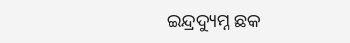ଇନ୍ଦ୍ରଦ୍ୟୁମ୍ନ ଛକ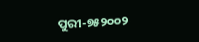ପୁରୀ-୭୫୨୦୦୨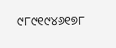୯୮୯୧୯୪୬୧୭୮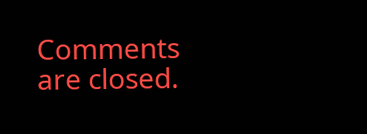Comments are closed.